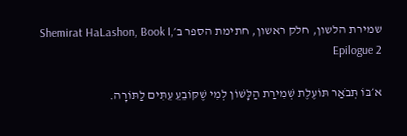שמירת הלשון, חלק ראשון, חתימת הספר ב׳Shemirat HaLashon, Book I, Epilogue 2

א׳בּוֹ תְּבֹאַר תּוֹעֶלֶת שְׁמִירַת הַלָּשׁוֹן לְמִי שֶׁקּוֹבֵעֵ עֵתִּים לַתּוֹרָה.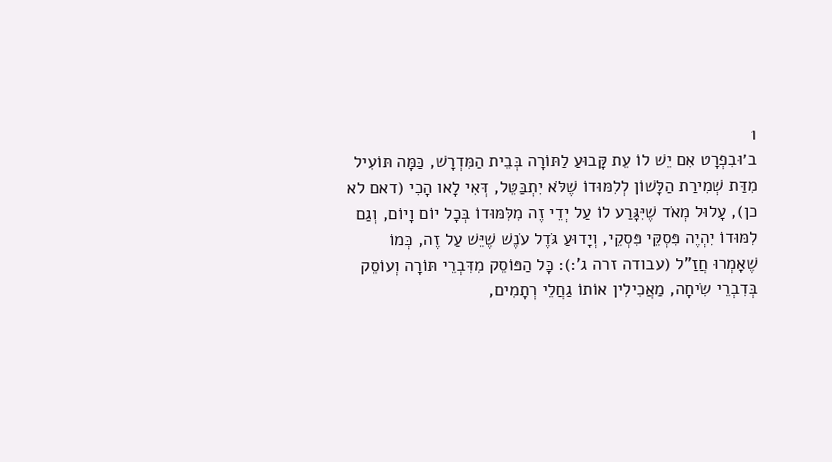1
ב׳וּבִפְרָט אִם יֵשׁ לוֹ עֵת קָּבוּעַ לַתּוֹרָה בְּבֵית הַמִּדְרָשׁ, כַּמָּה תּוֹעִיל מִדַּת שְׁמִירַת הַלָּשׁוֹן לְלִמּוּדוֹ שֶׁלֹּא יִתְבַּטֵּל, דְּאִי לָאו הָכִי (דאם לא כן), עָלוּל מְאֹד שֶׁיִּגָּרַע לוֹ עַל יְדֵי זֶה מִלִּמּוּדוֹ בְּכָל יוֹם וָיוֹם, וְגַם לִמּוּדוֹ יִהְיֶה פִּסְקֵּי פִּסְקֵי, וְיָדוּעַ גֹּדֶל עֹנֶשׁ שֶׁיֵּשׁ עַל זֶה, כְּמוֹ שֶׁאָמְרוּ חֲזַ"ל (עבודה זרה ג':): כָּל הַפּוֹסֵק מִדִּבְרֵי תּוֹרָה וְעוֹסֵק בְּדִבְרֵי שִׂיחָה, מַאֲכִילִין אוֹתוֹ גַחֲלֵי רְתָמִים,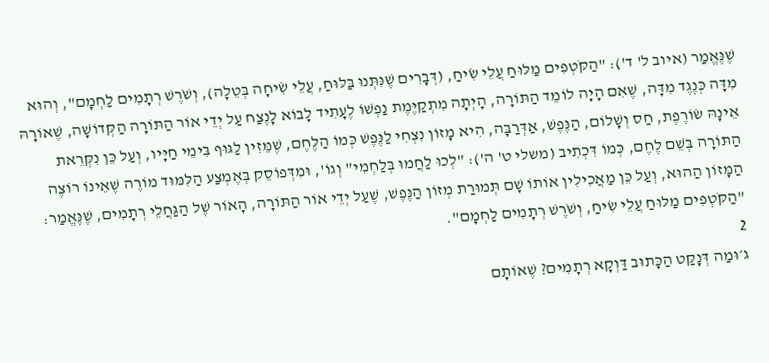שֶׁנֶּאֱמַר (איוב ל' ד'): "הַקֹּטְפִים מַלּוּחַ עֲלֵי שִׂיחַ, (דְּבָרִים שֶׁנִּתְּנוּ בַּלּוּחַ, עֲלֵי שִׂיחָה בְּטֵלָה), וְשֹׁרֶשׁ רְתָמִים לַחְמָם", וְהוּא מִדָּה כְּנֶגֶד מִדָּה, שֶׁאִם הָיָה לוֹמֵד הַתּוֹרָה, הָיְתָה מִתְקַיֶּמֶת נַפְשׁוֹ לֶעָתִיד לָבוֹא לָנֶצַח עַל יְדֵי אוֹר הַתּוֹרָה הַקְּדוֹשָׁה, שֶׁאוֹרָהּ אֵינָהּ שׂוֹרֶפֶת, חַס וְשָׁלוֹם, הַנֶּפֶשׁ, אַדְּרַבָּה, הִיא מָזוֹן נִצְחִי לַנֶּפֶשׁ כְּמוֹ הַלֶּחֶם, שֶׁמֵּזִין לַגּוּף בִּימֵי חַיָּיו, וְעַל כֵּן נִקְּרֵאת הַתּוֹרָה בְּשֵׁם לֶחֶם, כְּמוֹ דִּכְתִיב (משלי ט' ה'): "לְכוּ לַחֲמוּ בְּלַחְמִי" וְגוֹ', וּמִדְּפוֹסֵק בְּאֶמְצַע הַלִּמּוּד מוֹרֶה שֶׁאֵינוֹ רוֹצֶה הַמָּזוֹן הַהוּא, וְעַל כֵּן מַאֲכִילִין אוֹתוֹ שָׁם תְּמוּרַת מְזוֹן הַנֶּפֶשׁ, שֶׁעַל יְדֵי אוֹר הַתּוֹרָה, הָאוֹר שֶׁל הַגַּחֲלֵי רְתָמִים, שֶׁנֶּאֱמַר: "הַקֹּטְפִים מַלּוּחַ עֲלֵי שִׂיחַ, וְשֹׁרֶשׁ רְתָמִים לַחְמָם".
2
ג׳וּמַה דְּנָקַּט הַכָּתוּב דַּוְקָא רְתָמִים? שֶׁאוֹתָם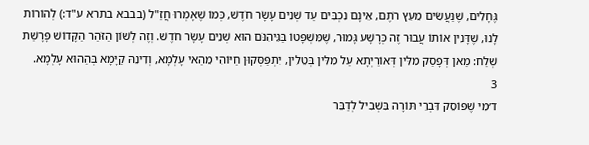גֶּחָלִים, שֶׁנַּעֲשִׂים מֵעֵץ רֹתֶם, אֵינָם נִכְבִּים עַד שְׁנֵים עָשָׂר חֹדֶשׁ, כְּמוֹ שֶׁאָמְרוּ חֲזַ"ל (בבבא בתרא ע"ד:) לְהוֹרוֹת לָנוּ, שֶׁדָּנִין אוֹתוֹ עֲבוּר זֶה כְּרָשָׁע גָּמוּר, שֶׁמִּשְׁפָּטוֹ בַּגֵּיהִנֹּם הוּא שְׁנֵים עָשָׂר חֹדֶשׁ. וְזֶה לְשׁוֹן הַזֹּהַר הַקָּדוֹשׁ פָּרָשַׁת שְׁלַח: מַאן דְּפָסַק מִלִּין דְּאוֹרַיְתָא עַל מִלִּין בְּטֵלִין, יִתְפַּסְּקוּן חַיּוֹהִי מֵהַאי עָלְמָא, וְדִינֵהּ קַיָּמָא בְּהַהוּא עָלְמָא.
3
ד׳מִי שֶׁפּוֹסֵק דִּבְרֵי תּוֹרָה בִּשְׁבִיל לְדַבֵּר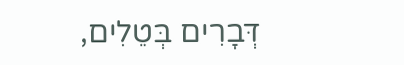דְּבָרִים בְּטֵלִים,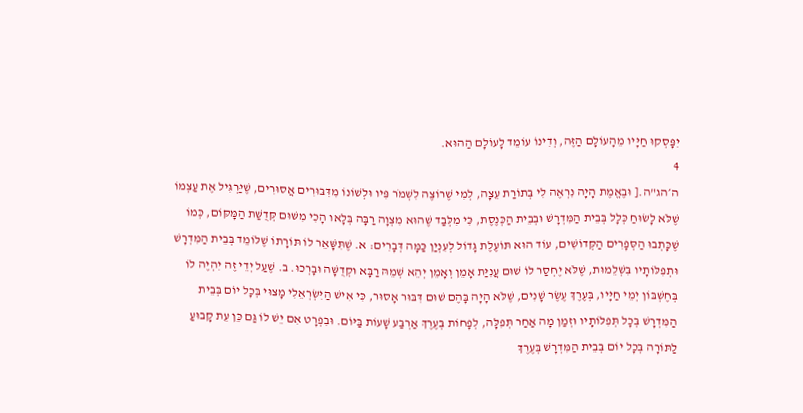יִפָּסְקוּ חַיָּיו מֵהָעוֹלָם הַזֶּה, וְדִינוֹ עוֹמֵד לָעוֹלָם הַהוּא.
4
ה׳הג"ה.[ וּבֶאֱמֶת הָיָה נִרְאֶה לִי בְּתוֹרַת עֵצָה, לְמִי שֶׁרוֹצֶה לִשְׁמֹר פִּיו וּלְשׁוֹנוֹ מִדִּבּוּרִים אֲסוּרִים, שֶׁיַּרְגִּיל אֶת עַצְמוֹ שֶׁלֹּא לָשׂוּחַ כְּלָל בְּבֵית הַמִּדְרָשׁ וּבְבֵית הַכְּנֶסֶת, כִּי מִלְּבַד שֶׁהוּא מִצְוָה רַבָּה בְּלָאו הָכִי מִשּׁוּם קְּדֻשַּׁת הַמָּקּוֹם, כְּמוֹ שֶׁכָּתְבוּ הַסְּפָרִים הַקְּדוֹשִׁים, עוֹד הוּא תּוֹעֶלֶת גָּדוֹל לְעִנְיַן כַּמָּה דְּבָרִים: א. שֶׁתִּשָּׁאֵר לוֹ תּוֹרָתוֹ שֶׁלּוֹמֵד בְּבֵית הַמִּדְרָשׁ וּתְפִלּוֹתָיו בִּשְׁלֵמוּת, שֶׁלֹּא יֶחְסַר לוֹ שׁוּם עֲנִיַּת אָמֵן וְאָמֵן יְהֵא שְׁמֵהּ רַבָּא וּקְדֻשָּׁה וּבָרְכוּ. ב. שֶׁעַל יְדֵי זֶה יִהְיֶה לוֹ בְּחֶשְׁבּוֹן יְמֵי חַיָּיו, בְּעֶרֶךְ עֶשֶׂר שָׁנִים, שֶׁלֹּא הָיָה בָּהֶם שׁוּם דִּבּוּר אָסוּר, כִּי אִישׁ הַיִּשְׂרְאֵלִי מָצוּי בְּכָל יוֹם בְּבֵית הַמִּדְרָשׁ בְּכָל תְּפִלּוֹתָיו וּזְמַן מָה אַחַר תְּפִלָּה, לְפָחוֹת בְּעֶרֶךְ אַרְבַּע שָׁעוֹת בַּיּוֹם. וּבִפְרָט אִם יֵשׁ לוֹ גַּם כֵּן עֵת קָבוּעַ לַתּוֹרָה בְּכָל יוֹם בְּבֵית הַמִּדְרָשׁ בְּעֶרֶךְ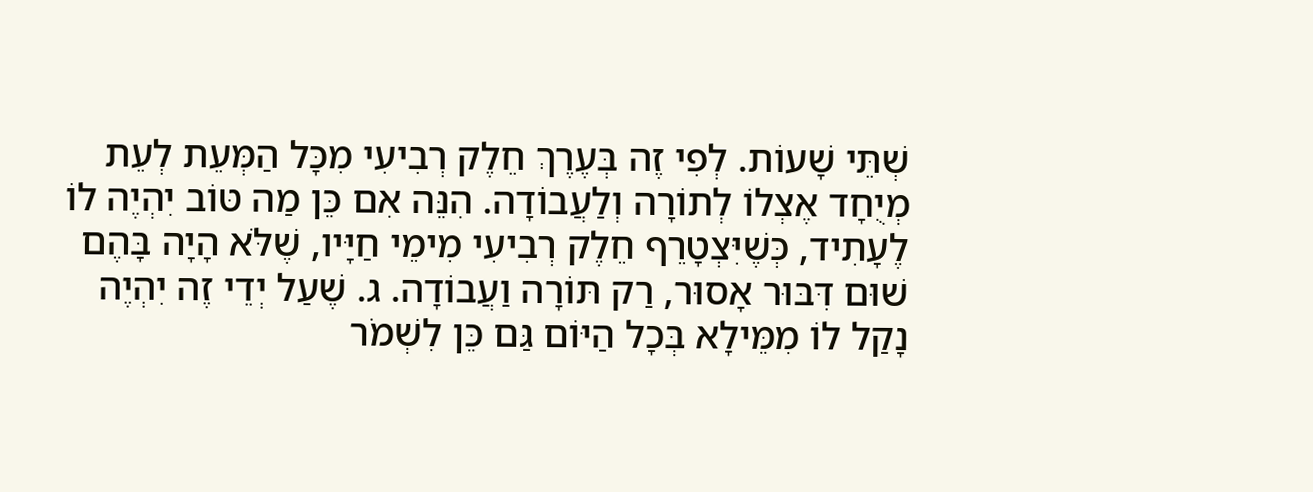שְׁתֵּי שָׁעוֹת. לְפִי זֶה בְּעֶרֶךְ חֵלֶק רְבִיעִי מִכָּל הַמְּעֵת לְעֵת מְיֻחָד אֶצְלוֹ לְתוֹרָה וְלַעֲבוֹדָה. הִנֵּה אִם כֵּן מַה טּוֹב יִהְיֶה לוֹ לֶעָתִיד, כְּשֶׁיִּצְטָרֵף חֵלֶק רְבִיעִי מִימֵי חַיָּיו, שֶׁלֹּא הָיָה בָּהֶם שׁוּם דִּבּוּר אָסוּר, רַק תּוֹרָה וַעֲבוֹדָה. ג. שֶׁעַל יְדֵי זֶה יִהְיֶה נָקַל לוֹ מִמֵּילָא בְּכָל הַיּוֹם גַּם כֵּן לִשְׁמֹר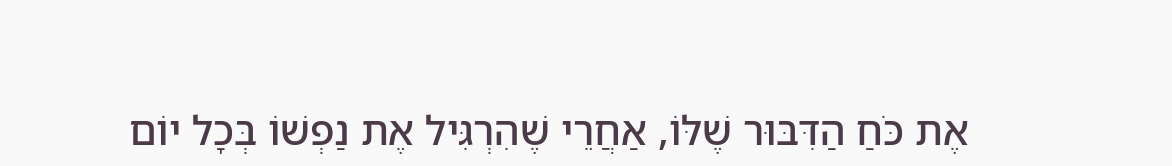אֶת כֹּחַ הַדִּבּוּר שֶׁלּוֹ, אַחֲרֵי שֶׁהִרְגִּיל אֶת נַפְשׁוֹ בְּכָל יוֹם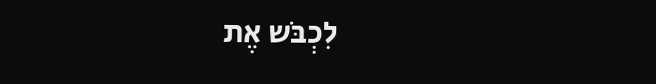לִכְבֹּש אֶת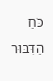כֹּחַ הַדִּבּוּר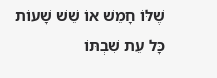שֶׁלּוֹ חָמֵשׁ אוֹ שֵׁשׁ שָׁעוֹת כָּל עֵת שִׁבְתּוֹ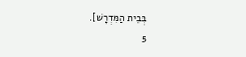בְּבֵית הַמִּדְרָשׁ].
5